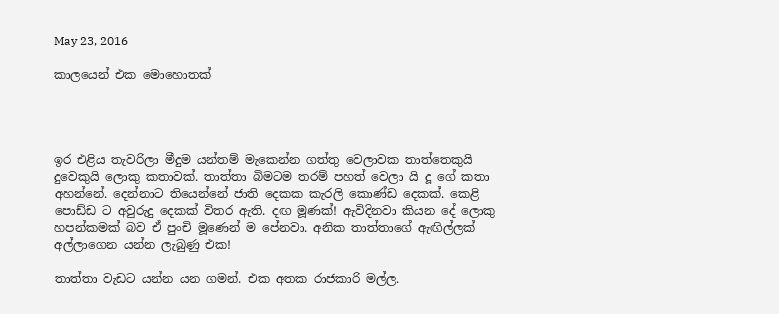May 23, 2016

කාලයෙන් එක මොහොතක්




ඉර එළිය තැවරිලා මීදුම යන්තම් මැකෙන්න ගත්තු වෙලාවක තාත්තෙකුයි දුවෙකුයි ලොකු කතාවක්. තාත්තා බිමටම තරම් පහත් වෙලා යි දූ ගේ කතා අහන්නේ. දෙන්නාට තියෙන්නේ ජාති දෙකක කැරලි කොණ්ඩ දෙකක්. කෙළි පොඩ්ඩ ට අවුරුදු දෙකක් විතර ඇති. දඟ මූණක්! ඇවිදිනවා කියන දේ ලොකු හපන්කමක් බව ඒ පුංචි මූණෙන් ම පේනවා. අනික තාත්තාගේ ඇඟිල්ලක් අල්ලාගෙන යන්න ලැබුණු එක!

තාත්තා වැඩට යන්න යන ගමන්. එක අතක රාජකාරි මල්ල.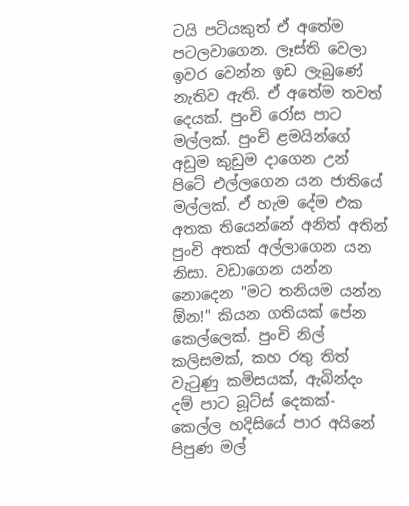ටයි පටියකුත් ඒ අතේම පටලවාගෙන. ලෑස්ති වෙලා ඉවර වෙන්න ඉඩ ලැබුණේ නැතිව ඇති. ඒ අතේම තවත් දෙයක්. පුංචි රෝස පාට මල්ලක්. පුංචි ළමයින්ගේ අඩුම කුඩුම දාගෙන උන් පිටේ එල්ලගෙන යන ජාතියේ මල්ලක්. ඒ හැම දේම එක අතක තියෙන්නේ අනිත් අතින් පුංචි අතක් අල්ලාගෙන යන නිසා. වඩාගෙන යන්න නොදෙන "මට තනියම යන්න ඕන!" කියන ගතියක් පේන කෙල්ලෙක්. පුංචි නිල් කලිසමක්, කහ රතු තිත් වැටුණු කමිසයක්, ඇබින්දං දම් පාට බූට්ස් දෙකක්- කෙල්ල හදිසියේ පාර අයිනේ පිපුණ මල්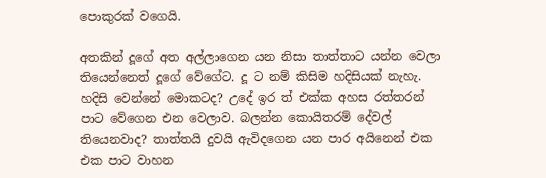පොකුරක් වගෙයි.

අතකින් දූගේ අත අල්ලාගෙන යන නිසා තාත්තාට යන්න වෙලා තියෙන්නෙත් දූගේ වේගේට. දූ ට නම් කිසිම හදිසියක් නැහැ. හදිසි වෙන්නේ මොකටද? උදේ ඉර ත් එක්ක අහස රත්තරන් පාට වේගෙන එන වෙලාව. බලන්න කොයිතරම් දේවල් තියෙනවාද? තාත්තයි දුවයි ඇවිදගෙන යන පාර අයිනෙන් එක එක පාට වාහන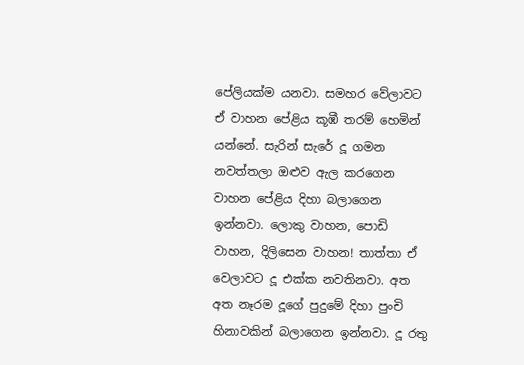පේලියක්ම යනවා. සමහර වේලාවට ඒ වාහන පේළිය කූඹී තරම් හෙමින් යන්නේ. සැරින් සැරේ දූ ගමන නවත්තලා ඔළුව ඇල කරගෙන වාහන පේළිය දිහා බලාගෙන ඉන්නවා. ලොකු වාහන, පොඩි වාහන, දිලිසෙන වාහන! තාත්තා ඒ වෙලාවට දූ එක්ක නවතිනවා. අත අත නෑරම දූගේ පුදුමේ දිහා පුංචි හිනාවකින් බලාගෙන ඉන්නවා. දූ රතු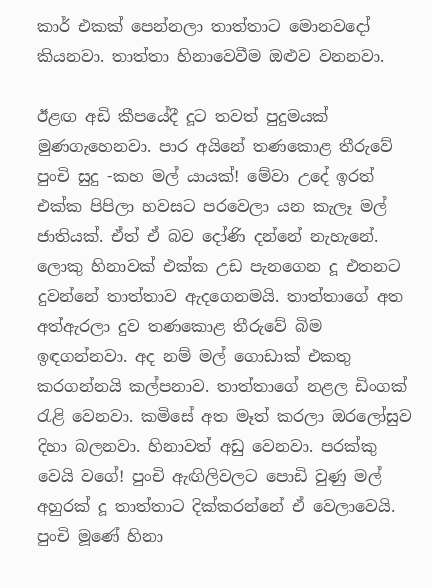කාර් එකක් පෙන්නලා තාත්තාට මොනවදෝ කියනවා. තාත්තා හිනාවෙවීම ඔළුව වනනවා.

ඊළඟ අඩි කීපයේදී දූට තවත් පුදුමයක් මුණගැහෙනවා. පාර අයිනේ තණකොළ තීරුවේ පුංචි සුදු -කහ මල් යායක්! මේවා උදේ ඉරත් එක්ක පිපිලා හවසට පරවෙලා යන කැලෑ මල් ජාතියක්. ඒත් ඒ බව දෝණි දන්නේ නැහැනේ. ලොකු හිනාවක් එක්ක උඩ පැනගෙන දූ එතනට දුවන්නේ තාත්තාව ඇදගෙනමයි. තාත්තාගේ අත අත්ඇරලා දුව තණකොළ තීරුවේ බිම ඉඳගන්නවා. අද නම් මල් ගොඩාක් එකතු කරගන්නයි කල්පනාව. තාත්තාගේ නළල ඩිංගක් රැළි වෙනවා. කමිසේ අත මෑත් කරලා ඔරලෝසුව දිහා බලනවා. හිනාවත් අඩු වෙනවා. පරක්කු වෙයි වගේ! පුංචි ඇඟිලිවලට පොඩි වුණු මල් අහුරක් දූ තාත්තාට දික්කරන්නේ ඒ වෙලාවෙයි. පුංචි මූණේ හිනා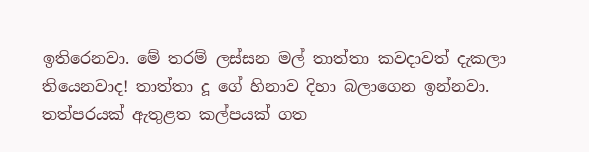ඉතිරෙනවා. මේ තරම් ලස්සන මල් තාත්තා කවදාවත් දැකලා තියෙනවාද! තාත්තා දූ ගේ හිනාව දිහා බලාගෙන ඉන්නවා. තත්පරයක් ඇතුළත කල්පයක් ගත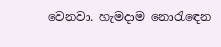වෙනවා. හැමදාම නොරැඳෙන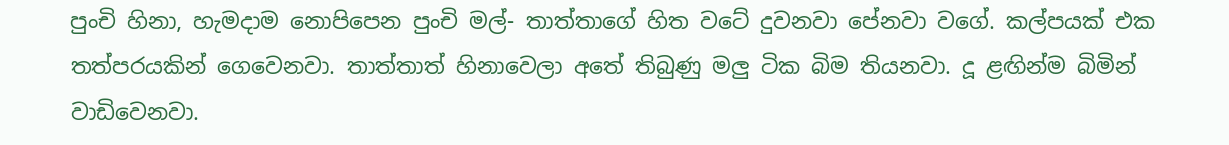පුංචි හිනා, හැමදාම නොපිපෙන පුංචි මල්- තාත්තාගේ හිත වටේ දුවනවා පේනවා වගේ. කල්පයක් එක තත්පරයකින් ගෙවෙනවා. තාත්තාත් හිනාවෙලා අතේ තිබුණු මලු ටික බිම තියනවා. දූ ළඟින්ම බිමින් වාඩිවෙනවා.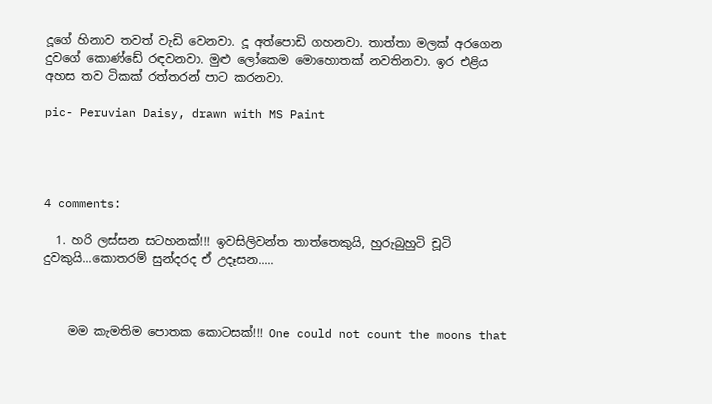දූගේ හිනාව තවත් වැඩි වෙනවා. දූ අත්පොඩි ගහනවා. තාත්තා මලක් අරගෙන දුවගේ කොණ්ඩේ රඳවනවා. මුළු ලෝකෙම මොහොතක් නවතිනවා. ඉර එළිය අහස තව ටිකක් රත්තරන් පාට කරනවා.

pic- Peruvian Daisy, drawn with MS Paint




4 comments:

  1. හරි ලස්සන සටහනක්!!! ඉවසිලිවන්ත තාත්තෙකුයි, හුරුබුහුටි චූටි දුවකුයි...කොතරම් සුන්දරද ඒ උදෑසන.....



    මම කැමතිම පොතක කොටසක්!!! One could not count the moons that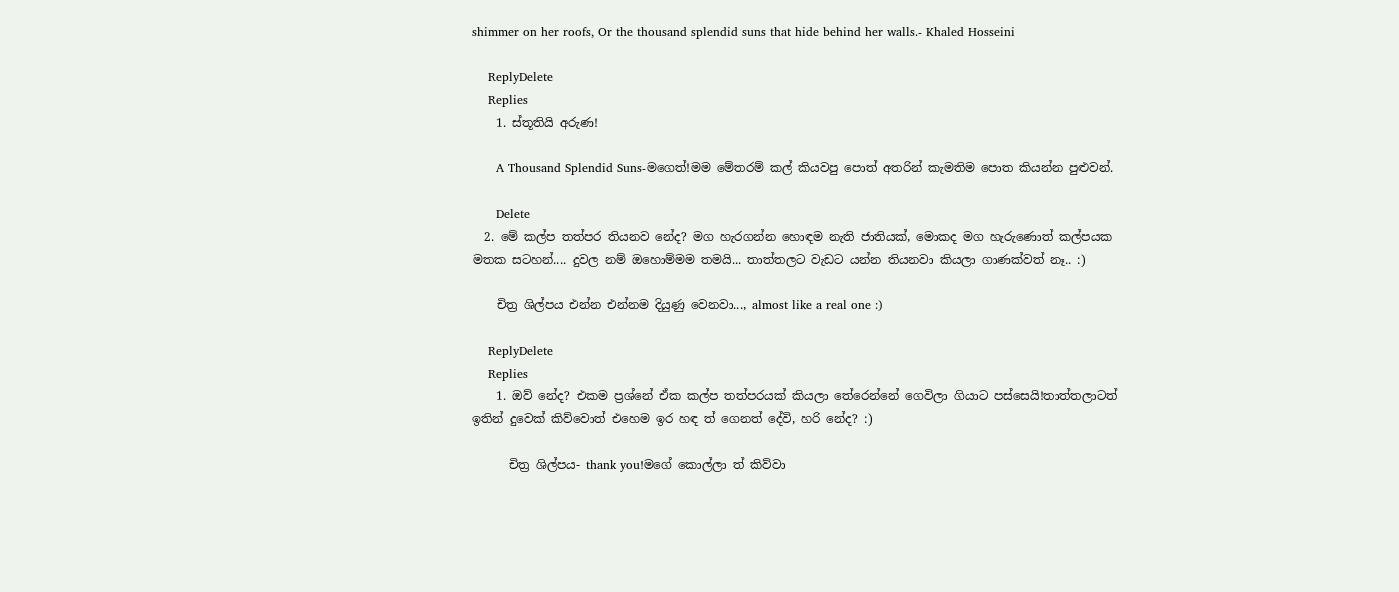shimmer on her roofs, Or the thousand splendid suns that hide behind her walls.- Khaled Hosseini

    ReplyDelete
    Replies
    1. ස්තූතියි අරුණ!

      A Thousand Splendid Suns-මගෙත්!මම මේතරම් කල් කියවපු පොත් අතරින් කැමතිම පොත කියන්න පුළුවන්.

      Delete
  2. මේ කල්ප තත්පර තියනව නේද? මග හැරගන්න හොඳම නැති ජාතියක්, මොකද මග හැරුණොත් කල්පයක මතක සටහන්.... දුවල නම් ඔහොම්මම තමයි... තාත්තලට වැඩට යන්න තියනවා කියලා ගාණක්වත් නෑ.. :)

    චිත්‍ර ශිල්පය එන්න එන්නම දියුණු වෙනවා..., almost like a real one :)

    ReplyDelete
    Replies
    1. ඔව් නේද? එකම ප්‍රශ්නේ ඒක කල්ප තත්පරයක් කියලා තේරෙන්නේ ගෙවිලා ගියාට පස්සෙයි!තාත්තලාටත් ඉතින් දුවෙක් කිව්වොත් එහෙම ඉර හඳ ත් ගෙනත් දේවි, හරි නේද? :)

      චිත්‍ර ශිල්පය- thank you!මගේ කොල්ලා ත් කිව්වා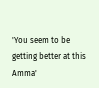'You seem to be getting better at this Amma'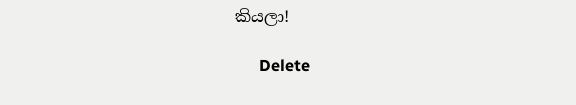කියලා!

      Delete